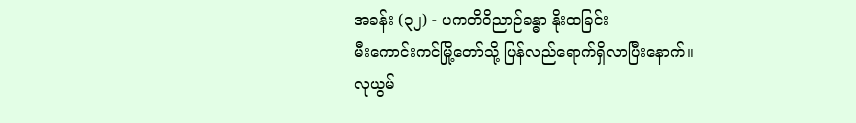အခန်း (၃၂) - ပကတိဝိညာဉ်ခန္ဓာ နိုးထခြင်း
မီးကောင်းကင်မြို့တော်သို့ ပြန်လည်ရောက်ရှိလာပြီးနောက်။
လုယွမ်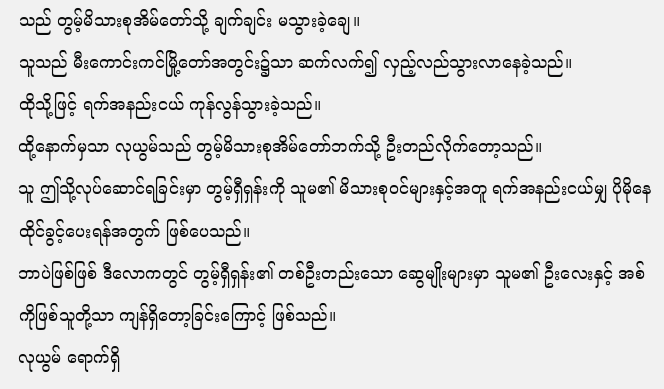သည် တွမ့်မိသားစုအိမ်တော်သို့ ချက်ချင်း မသွားခဲ့ချေ။
သူသည် မီးကောင်းကင်မြို့တော်အတွင်း၌သာ ဆက်လက်၍ လှည့်လည်သွားလာနေခဲ့သည်။
ထိုသို့ဖြင့် ရက်အနည်းငယ် ကုန်လွန်သွားခဲ့သည်။
ထို့နောက်မှသာ လုယွမ်သည် တွမ့်မိသားစုအိမ်တော်ဘက်သို့ ဦးတည်လိုက်တော့သည်။
သူ ဤသို့လုပ်ဆောင်ရခြင်းမှာ တွမ့်ရှီရှန်းကို သူမ၏ မိသားစုဝင်များနှင့်အတူ ရက်အနည်းငယ်မျှ ပိုမိုနေထိုင်ခွင့်ပေးရန်အတွက် ဖြစ်ပေသည်။
ဘာပဲဖြစ်ဖြစ် ဒီလောကတွင် တွမ့်ရှီရှန်း၏ တစ်ဦးတည်းသော ဆွေမျိုးများမှာ သူမ၏ ဦးလေးနှင့် အစ်ကိုဖြစ်သူတို့သာ ကျန်ရှိတော့ခြင်းကြောင့် ဖြစ်သည်။
လုယွမ် ရောက်ရှိ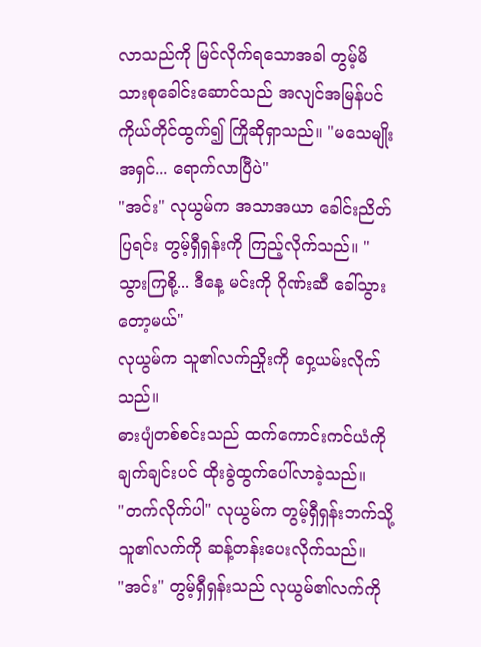လာသည်ကို မြင်လိုက်ရသောအခါ တွမ့်မိသားစုခေါင်းဆောင်သည် အလျင်အမြန်ပင် ကိုယ်တိုင်ထွက်၍ ကြိုဆိုရှာသည်။ "မသေမျိုးအရှင်... ရောက်လာပြီပဲ"
"အင်း" လုယွမ်က အသာအယာ ခေါင်းညိတ်ပြရင်း တွမ့်ရှီရှန်းကို ကြည့်လိုက်သည်။ "သွားကြစို့... ဒီနေ့ မင်းကို ဂိုဏ်းဆီ ခေါ်သွားတော့မယ်"
လုယွမ်က သူ၏လက်ညှိုးကို ဝှေ့ယမ်းလိုက်သည်။
ဓားပျံတစ်စင်းသည် ထက်ကောင်းကင်ယံကို ချက်ချင်းပင် ထိုးခွဲထွက်ပေါ်လာခဲ့သည်။
"တက်လိုက်ပါ" လုယွမ်က တွမ့်ရှီရှန်းဘက်သို့ သူ၏လက်ကို ဆန့်တန်းပေးလိုက်သည်။
"အင်း" တွမ့်ရှီရှန်းသည် လုယွမ်၏လက်ကို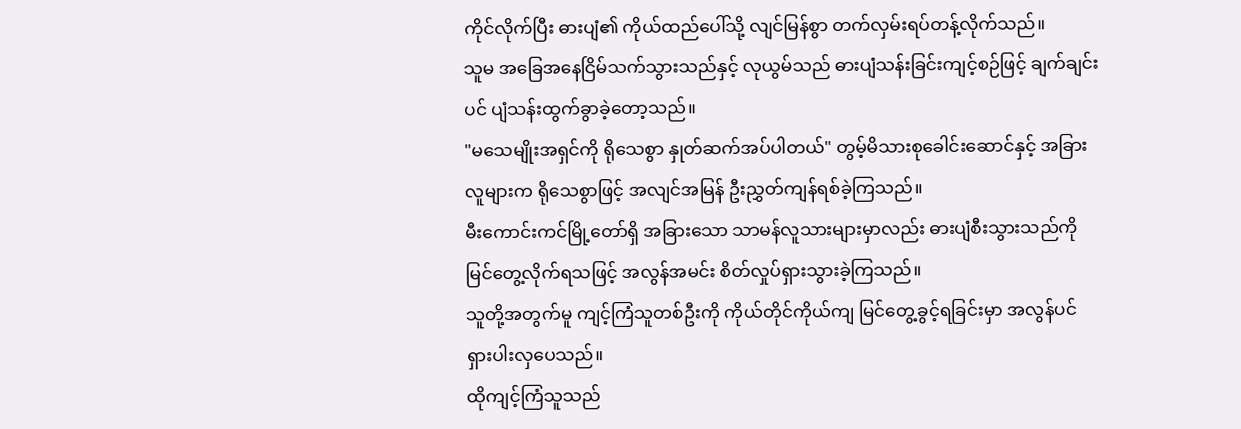ကိုင်လိုက်ပြီး ဓားပျံ၏ ကိုယ်ထည်ပေါ်သို့ လျင်မြန်စွာ တက်လှမ်းရပ်တန့်လိုက်သည်။
သူမ အခြေအနေငြိမ်သက်သွားသည်နှင့် လုယွမ်သည် ဓားပျံသန်းခြင်းကျင့်စဉ်ဖြင့် ချက်ချင်းပင် ပျံသန်းထွက်ခွာခဲ့တော့သည်။
"မသေမျိုးအရှင်ကို ရိုသေစွာ နှုတ်ဆက်အပ်ပါတယ်" တွမ့်မိသားစုခေါင်းဆောင်နှင့် အခြားလူများက ရိုသေစွာဖြင့် အလျင်အမြန် ဦးညွှတ်ကျန်ရစ်ခဲ့ကြသည်။
မီးကောင်းကင်မြို့တော်ရှိ အခြားသော သာမန်လူသားများမှာလည်း ဓားပျံစီးသွားသည်ကို မြင်တွေ့လိုက်ရသဖြင့် အလွန်အမင်း စိတ်လှုပ်ရှားသွားခဲ့ကြသည်။
သူတို့အတွက်မူ ကျင့်ကြံသူတစ်ဦးကို ကိုယ်တိုင်ကိုယ်ကျ မြင်တွေ့ခွင့်ရခြင်းမှာ အလွန်ပင် ရှားပါးလှပေသည်။
ထိုကျင့်ကြံသူသည်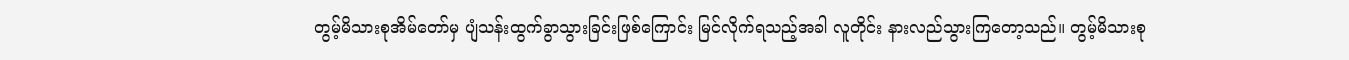တွမ့်မိသားစုအိမ်တော်မှ ပျံသန်းထွက်ခွာသွားခြင်းဖြစ်ကြောင်း မြင်လိုက်ရသည့်အခါ လူတိုင်း နားလည်သွားကြတော့သည်။ တွမ့်မိသားစု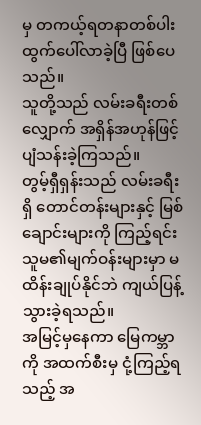မှ တကယ့်ရတနာတစ်ပါး ထွက်ပေါ်လာခဲ့ပြီ ဖြစ်ပေသည်။
သူတို့သည် လမ်းခရီးတစ်လျှောက် အရှိန်အဟုန်ဖြင့် ပျံသန်းခဲ့ကြသည်။
တွမ့်ရှီရှန်းသည် လမ်းခရီးရှိ တောင်တန်းများနှင့် မြစ်ချောင်းများကို ကြည့်ရင်း သူမ၏မျက်ဝန်းများမှာ မထိန်းချုပ်နိုင်ဘဲ ကျယ်ပြန့်သွားခဲ့ရသည်။
အမြင့်မှနေကာ မြေကမ္ဘာကို အထက်စီးမှ ငုံ့ကြည့်ရသည့် အ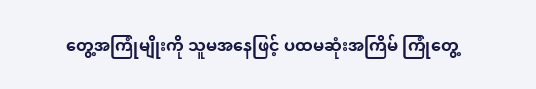တွေ့အကြုံမျိုးကို သူမအနေဖြင့် ပထမဆုံးအကြိမ် ကြုံတွေ့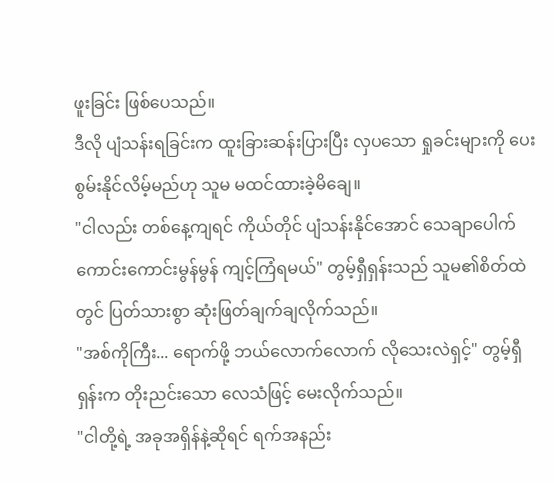ဖူးခြင်း ဖြစ်ပေသည်။
ဒီလို ပျံသန်းရခြင်းက ထူးခြားဆန်းပြားပြီး လှပသော ရှုခင်းများကို ပေးစွမ်းနိုင်လိမ့်မည်ဟု သူမ မထင်ထားခဲ့မိချေ။
"ငါလည်း တစ်နေ့ကျရင် ကိုယ်တိုင် ပျံသန်းနိုင်အောင် သေချာပေါက် ကောင်းကောင်းမွန်မွန် ကျင့်ကြံရမယ်" တွမ့်ရှီရှန်းသည် သူမ၏စိတ်ထဲတွင် ပြတ်သားစွာ ဆုံးဖြတ်ချက်ချလိုက်သည်။
"အစ်ကိုကြီး... ရောက်ဖို့ ဘယ်လောက်လောက် လိုသေးလဲရှင့်" တွမ့်ရှီရှန်းက တိုးညင်းသော လေသံဖြင့် မေးလိုက်သည်။
"ငါတို့ရဲ့ အခုအရှိန်နဲ့ဆိုရင် ရက်အနည်း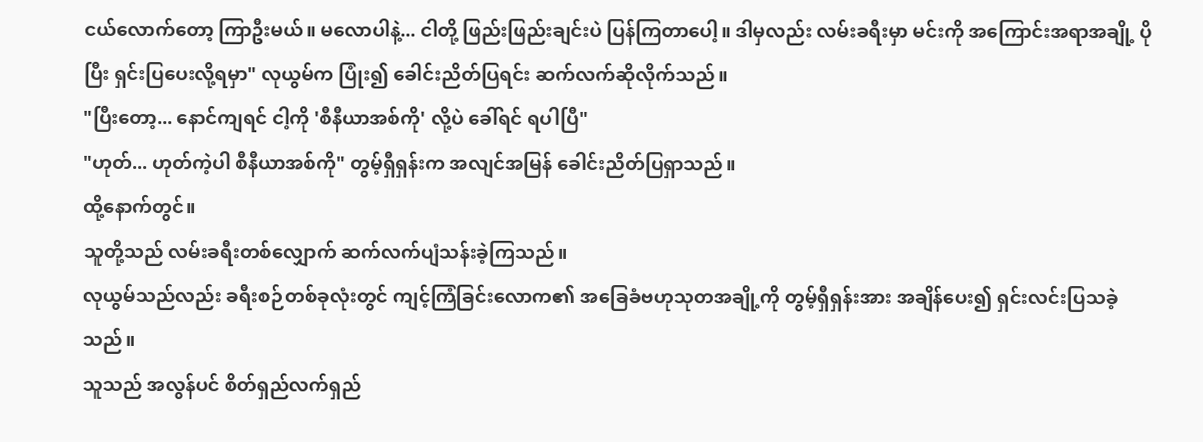ငယ်လောက်တော့ ကြာဦးမယ်။ မလောပါနဲ့... ငါတို့ ဖြည်းဖြည်းချင်းပဲ ပြန်ကြတာပေါ့။ ဒါမှလည်း လမ်းခရီးမှာ မင်းကို အကြောင်းအရာအချို့ ပိုပြီး ရှင်းပြပေးလို့ရမှာ" လုယွမ်က ပြုံး၍ ခေါင်းညိတ်ပြရင်း ဆက်လက်ဆိုလိုက်သည်။
"ပြီးတော့... နောင်ကျရင် ငါ့ကို 'စီနီယာအစ်ကို' လို့ပဲ ခေါ်ရင် ရပါပြီ"
"ဟုတ်... ဟုတ်ကဲ့ပါ စီနီယာအစ်ကို" တွမ့်ရှီရှန်းက အလျင်အမြန် ခေါင်းညိတ်ပြရှာသည်။
ထို့နောက်တွင်။
သူတို့သည် လမ်းခရီးတစ်လျှောက် ဆက်လက်ပျံသန်းခဲ့ကြသည်။
လုယွမ်သည်လည်း ခရီးစဉ်တစ်ခုလုံးတွင် ကျင့်ကြံခြင်းလောက၏ အခြေခံဗဟုသုတအချို့ကို တွမ့်ရှီရှန်းအား အချိန်ပေး၍ ရှင်းလင်းပြသခဲ့သည်။
သူသည် အလွန်ပင် စိတ်ရှည်လက်ရှည်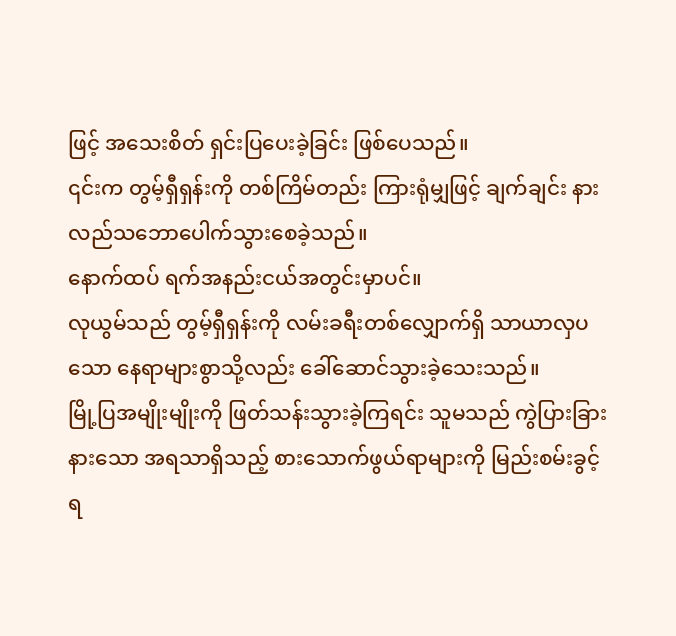ဖြင့် အသေးစိတ် ရှင်းပြပေးခဲ့ခြင်း ဖြစ်ပေသည်။
၎င်းက တွမ့်ရှီရှန်းကို တစ်ကြိမ်တည်း ကြားရုံမျှဖြင့် ချက်ချင်း နားလည်သဘောပေါက်သွားစေခဲ့သည်။
နောက်ထပ် ရက်အနည်းငယ်အတွင်းမှာပင်။
လုယွမ်သည် တွမ့်ရှီရှန်းကို လမ်းခရီးတစ်လျှောက်ရှိ သာယာလှပသော နေရာများစွာသို့လည်း ခေါ်ဆောင်သွားခဲ့သေးသည်။
မြို့ပြအမျိုးမျိုးကို ဖြတ်သန်းသွားခဲ့ကြရင်း သူမသည် ကွဲပြားခြားနားသော အရသာရှိသည့် စားသောက်ဖွယ်ရာများကို မြည်းစမ်းခွင့်ရ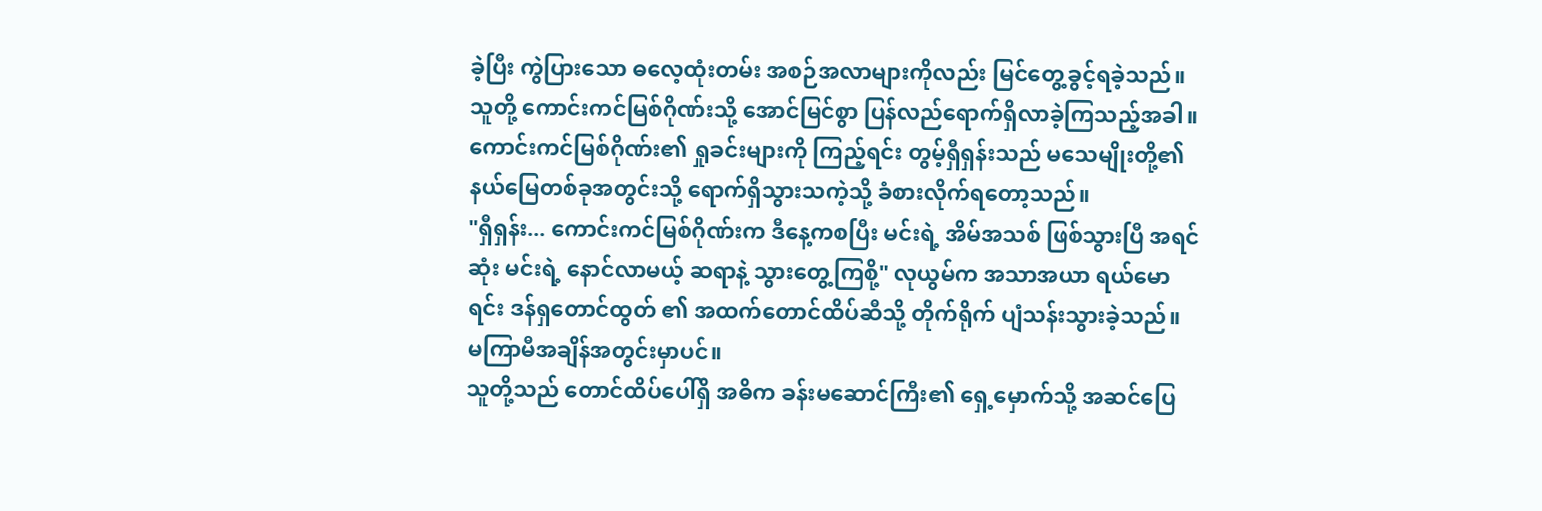ခဲ့ပြီး ကွဲပြားသော ဓလေ့ထုံးတမ်း အစဉ်အလာများကိုလည်း မြင်တွေ့ခွင့်ရခဲ့သည်။
သူတို့ ကောင်းကင်မြစ်ဂိုဏ်းသို့ အောင်မြင်စွာ ပြန်လည်ရောက်ရှိလာခဲ့ကြသည့်အခါ။
ကောင်းကင်မြစ်ဂိုဏ်း၏ ရှုခင်းများကို ကြည့်ရင်း တွမ့်ရှီရှန်းသည် မသေမျိုးတို့၏ နယ်မြေတစ်ခုအတွင်းသို့ ရောက်ရှိသွားသကဲ့သို့ ခံစားလိုက်ရတော့သည်။
"ရှီရှန်း... ကောင်းကင်မြစ်ဂိုဏ်းက ဒီနေ့ကစပြီး မင်းရဲ့ အိမ်အသစ် ဖြစ်သွားပြီ အရင်ဆုံး မင်းရဲ့ နောင်လာမယ့် ဆရာနဲ့ သွားတွေ့ကြစို့" လုယွမ်က အသာအယာ ရယ်မောရင်း ဒန်ရှတောင်ထွတ် ၏ အထက်တောင်ထိပ်ဆီသို့ တိုက်ရိုက် ပျံသန်းသွားခဲ့သည်။
မကြာမီအချိန်အတွင်းမှာပင်။
သူတို့သည် တောင်ထိပ်ပေါ်ရှိ အဓိက ခန်းမဆောင်ကြီး၏ ရှေ့မှောက်သို့ အဆင်ပြေ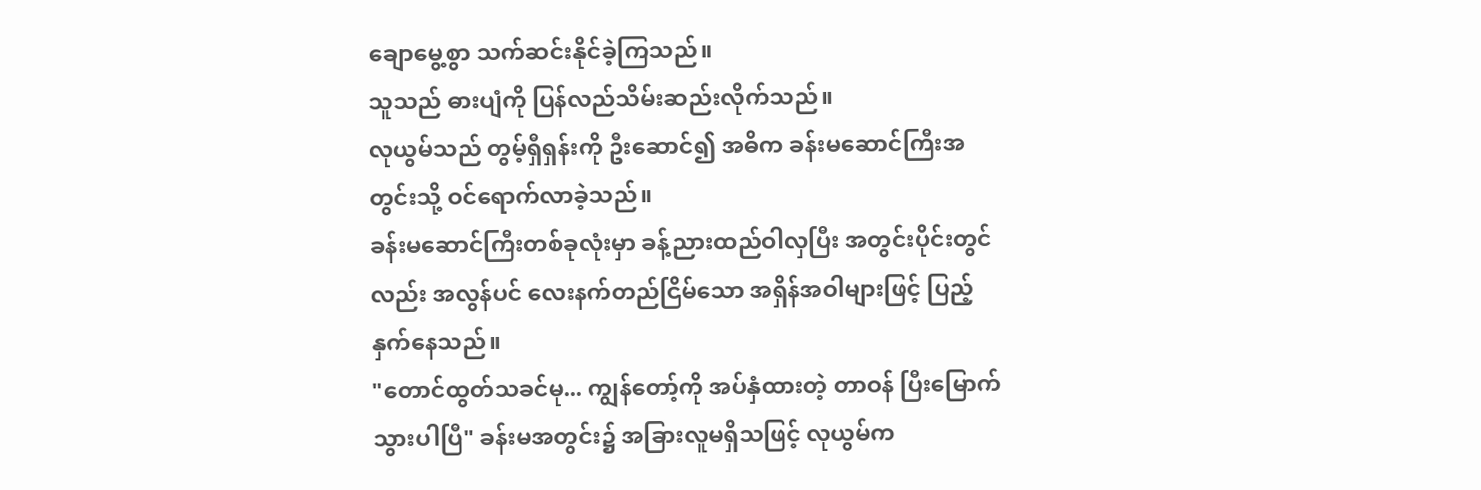ချောမွေ့စွာ သက်ဆင်းနိုင်ခဲ့ကြသည်။
သူသည် ဓားပျံကို ပြန်လည်သိမ်းဆည်းလိုက်သည်။
လုယွမ်သည် တွမ့်ရှီရှန်းကို ဦးဆောင်၍ အဓိက ခန်းမဆောင်ကြီးအတွင်းသို့ ဝင်ရောက်လာခဲ့သည်။
ခန်းမဆောင်ကြီးတစ်ခုလုံးမှာ ခန့်ညားထည်ဝါလှပြီး အတွင်းပိုင်းတွင်လည်း အလွန်ပင် လေးနက်တည်ငြိမ်သော အရှိန်အဝါများဖြင့် ပြည့်နှက်နေသည်။
"တောင်ထွတ်သခင်မု... ကျွန်တော့်ကို အပ်နှံထားတဲ့ တာဝန် ပြီးမြောက်သွားပါပြီ" ခန်းမအတွင်း၌ အခြားလူမရှိသဖြင့် လုယွမ်က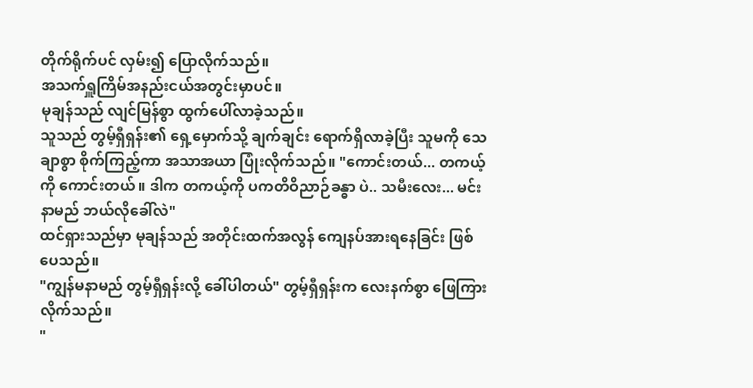တိုက်ရိုက်ပင် လှမ်း၍ ပြောလိုက်သည်။
အသက်ရှူကြိမ်အနည်းငယ်အတွင်းမှာပင်။
မုချန်သည် လျင်မြန်စွာ ထွက်ပေါ်လာခဲ့သည်။
သူသည် တွမ့်ရှီရှန်း၏ ရှေ့မှောက်သို့ ချက်ချင်း ရောက်ရှိလာခဲ့ပြီး သူမကို သေချာစွာ စိုက်ကြည့်ကာ အသာအယာ ပြုံးလိုက်သည်။ "ကောင်းတယ်... တကယ့်ကို ကောင်းတယ်။ ဒါက တကယ့်ကို ပကတိဝိညာဉ်ခန္ဓာ ပဲ.. သမီးလေး... မင်းနာမည် ဘယ်လိုခေါ်လဲ"
ထင်ရှားသည်မှာ မုချန်သည် အတိုင်းထက်အလွန် ကျေနပ်အားရနေခြင်း ဖြစ်ပေသည်။
"ကျွန်မနာမည် တွမ့်ရှီရှန်းလို့ ခေါ်ပါတယ်" တွမ့်ရှီရှန်းက လေးနက်စွာ ဖြေကြားလိုက်သည်။
"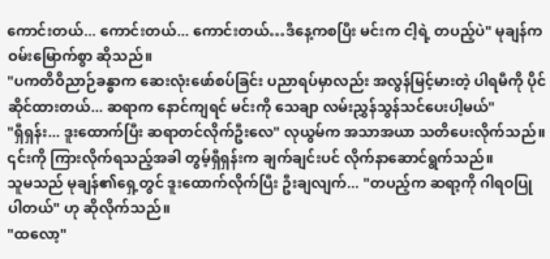ကောင်းတယ်... ကောင်းတယ်... ကောင်းတယ်…ဒီနေ့ကစပြီး မင်းက ငါ့ရဲ့ တပည့်ပဲ" မုချန်က ဝမ်းမြောက်စွာ ဆိုသည်။
"ပကတိဝိညာဉ်ခန္ဓာက ဆေးလုံးဖော်စပ်ခြင်း ပညာရပ်မှာလည်း အလွန်မြင့်မားတဲ့ ပါရမီကို ပိုင်ဆိုင်ထားတယ်... ဆရာက နောင်ကျရင် မင်းကို သေချာ လမ်းညွှန်သွန်သင်ပေးပါ့မယ်"
"ရှီရှန်း... ဒူးထောက်ပြီး ဆရာတင်လိုက်ဦးလေ" လုယွမ်က အသာအယာ သတိပေးလိုက်သည်။
၎င်းကို ကြားလိုက်ရသည့်အခါ တွမ့်ရှီရှန်းက ချက်ချင်းပင် လိုက်နာဆောင်ရွက်သည်။
သူမသည် မုချန်၏ရှေ့တွင် ဒူးထောက်လိုက်ပြီး ဦးချလျက်... "တပည့်က ဆရာ့ကို ဂါရဝပြုပါတယ်" ဟု ဆိုလိုက်သည်။
"ထလော့"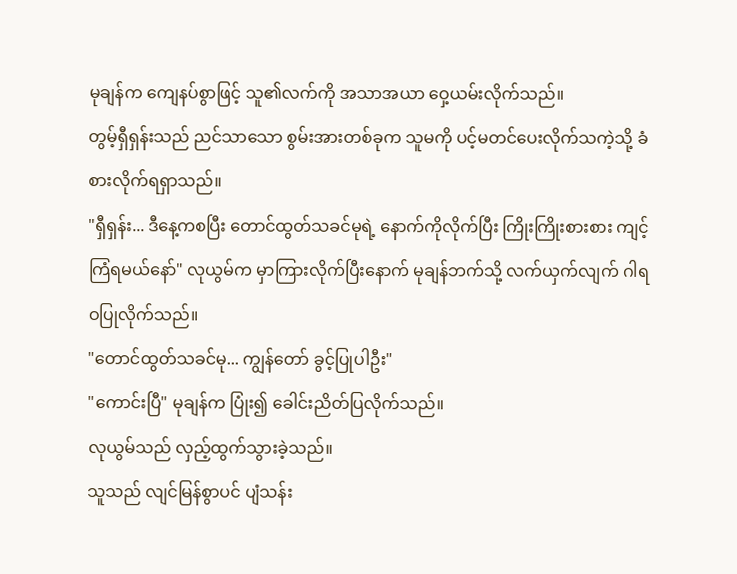မုချန်က ကျေနပ်စွာဖြင့် သူ၏လက်ကို အသာအယာ ဝှေ့ယမ်းလိုက်သည်။
တွမ့်ရှီရှန်းသည် ညင်သာသော စွမ်းအားတစ်ခုက သူမကို ပင့်မတင်ပေးလိုက်သကဲ့သို့ ခံစားလိုက်ရရှာသည်။
"ရှီရှန်း... ဒီနေ့ကစပြီး တောင်ထွတ်သခင်မုရဲ့ နောက်ကိုလိုက်ပြီး ကြိုးကြိုးစားစား ကျင့်ကြံရမယ်နော်" လုယွမ်က မှာကြားလိုက်ပြီးနောက် မုချန်ဘက်သို့ လက်ယှက်လျက် ဂါရဝပြုလိုက်သည်။
"တောင်ထွတ်သခင်မု... ကျွန်တော် ခွင့်ပြုပါဦး"
"ကောင်းပြီ" မုချန်က ပြုံး၍ ခေါင်းညိတ်ပြလိုက်သည်။
လုယွမ်သည် လှည့်ထွက်သွားခဲ့သည်။
သူသည် လျင်မြန်စွာပင် ပျံသန်း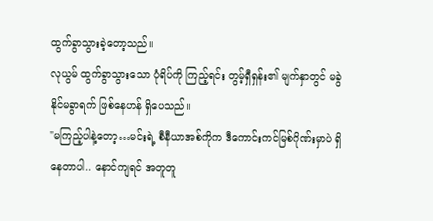ထွက်ခွာသွားခဲ့တော့သည်။
လုယွမ် ထွက်ခွာသွားသော ပုံရိပ်ကို ကြည့်ရင်း တွမ့်ရှီရှန်း၏ မျက်နှာတွင် မခွဲနိုင်မခွာရက် ဖြစ်နေဟန် ရှိပေသည်။
"မကြည့်ပါနဲ့တော့…မင်းရဲ့ စီနီယာအစ်ကိုက ဒီကောင်းကင်မြစ်ဂိုဏ်းမှာပဲ ရှိနေတာပါ.. နောင်ကျရင် အတူတူ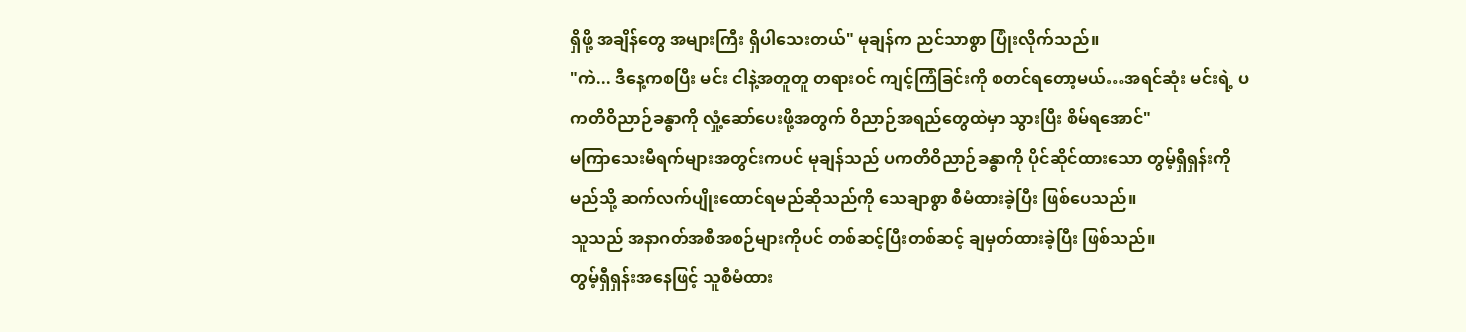ရှိဖို့ အချိန်တွေ အများကြီး ရှိပါသေးတယ်" မုချန်က ညင်သာစွာ ပြုံးလိုက်သည်။
"ကဲ... ဒီနေ့ကစပြီး မင်း ငါနဲ့အတူတူ တရားဝင် ကျင့်ကြံခြင်းကို စတင်ရတော့မယ်…အရင်ဆုံး မင်းရဲ့ ပကတိဝိညာဉ်ခန္ဓာကို လှုံ့ဆော်ပေးဖို့အတွက် ဝိညာဉ်အရည်တွေထဲမှာ သွားပြီး စိမ်ရအောင်"
မကြာသေးမီရက်များအတွင်းကပင် မုချန်သည် ပကတိဝိညာဉ်ခန္ဓာကို ပိုင်ဆိုင်ထားသော တွမ့်ရှီရှန်းကို မည်သို့ ဆက်လက်ပျိုးထောင်ရမည်ဆိုသည်ကို သေချာစွာ စီမံထားခဲ့ပြီး ဖြစ်ပေသည်။
သူသည် အနာဂတ်အစီအစဉ်များကိုပင် တစ်ဆင့်ပြီးတစ်ဆင့် ချမှတ်ထားခဲ့ပြီး ဖြစ်သည်။
တွမ့်ရှီရှန်းအနေဖြင့် သူစီမံထား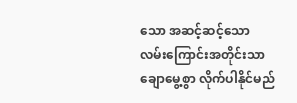သော အဆင့်ဆင့်သော လမ်းကြောင်းအတိုင်းသာ ချောမွေ့စွာ လိုက်ပါနိုင်မည်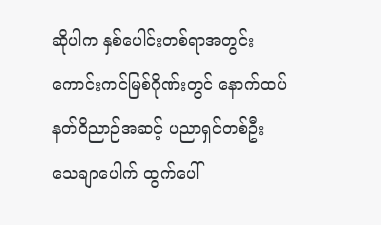ဆိုပါက နှစ်ပေါင်းတစ်ရာအတွင်း ကောင်းကင်မြစ်ဂိုဏ်းတွင် နောက်ထပ် နတ်ဝိညာဉ်အဆင့် ပညာရှင်တစ်ဦး သေချာပေါက် ထွက်ပေါ်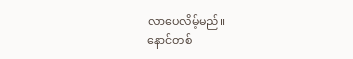လာပေလိမ့်မည်။
နောင်တစ်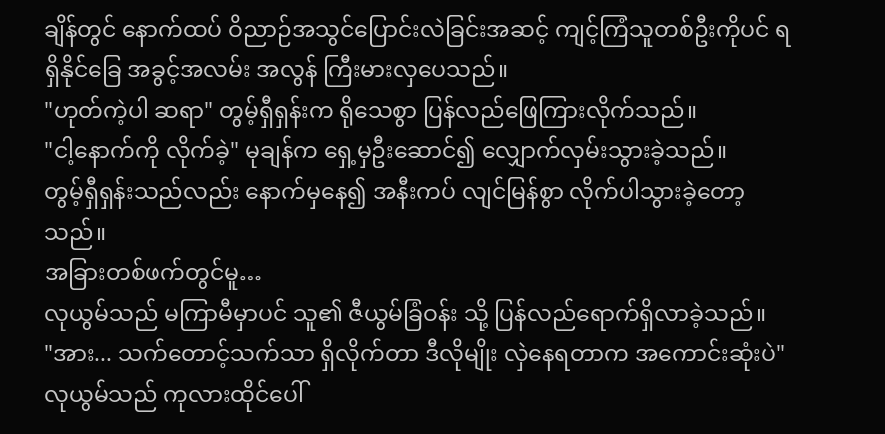ချိန်တွင် နောက်ထပ် ဝိညာဉ်အသွင်ပြောင်းလဲခြင်းအဆင့် ကျင့်ကြံသူတစ်ဦးကိုပင် ရရှိနိုင်ခြေ အခွင့်အလမ်း အလွန် ကြီးမားလှပေသည်။
"ဟုတ်ကဲ့ပါ ဆရာ" တွမ့်ရှီရှန်းက ရိုသေစွာ ပြန်လည်ဖြေကြားလိုက်သည်။
"ငါ့နောက်ကို လိုက်ခဲ့" မုချန်က ရှေ့မှဦးဆောင်၍ လျှောက်လှမ်းသွားခဲ့သည်။
တွမ့်ရှီရှန်းသည်လည်း နောက်မှနေ၍ အနီးကပ် လျင်မြန်စွာ လိုက်ပါသွားခဲ့တော့သည်။
အခြားတစ်ဖက်တွင်မူ…
လုယွမ်သည် မကြာမီမှာပင် သူ၏ ဇီယွမ်ခြံဝန်း သို့ ပြန်လည်ရောက်ရှိလာခဲ့သည်။
"အား... သက်တောင့်သက်သာ ရှိလိုက်တာ ဒီလိုမျိုး လှဲနေရတာက အကောင်းဆုံးပဲ" လုယွမ်သည် ကုလားထိုင်ပေါ်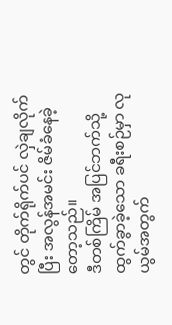တွင် တိုက်ရိုက်ပင် လှဲချလိုက်ပြီး အလွန်အမင်း ဇိမ်ခံနေခဲ့တော့သည်။
ဒီတစ်ကြိမ် အပြင်ဘက်သို့ ထွက်ခွာခဲ့သော ခရီးစဉ်မှာ လုယွမ်အတွက်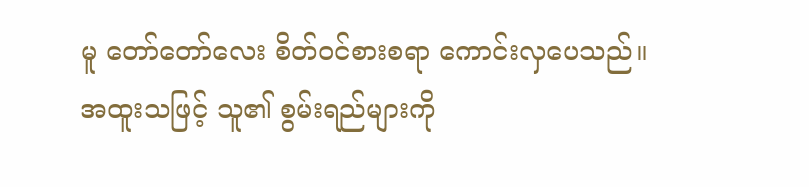မူ တော်တော်လေး စိတ်ဝင်စားစရာ ကောင်းလှပေသည်။
အထူးသဖြင့် သူ၏ စွမ်းရည်များကို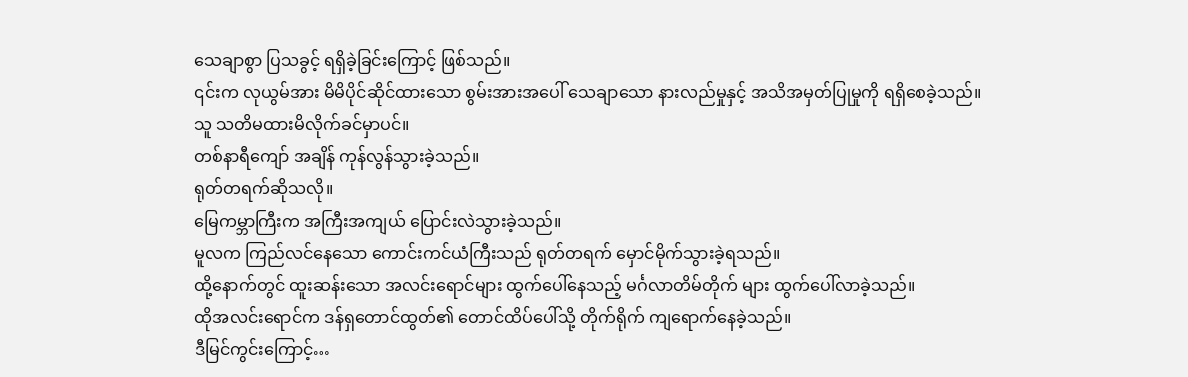သေချာစွာ ပြသခွင့် ရရှိခဲ့ခြင်းကြောင့် ဖြစ်သည်။
၎င်းက လုယွမ်အား မိမိပိုင်ဆိုင်ထားသော စွမ်းအားအပေါ် သေချာသော နားလည်မှုနှင့် အသိအမှတ်ပြုမှုကို ရရှိစေခဲ့သည်။
သူ သတိမထားမိလိုက်ခင်မှာပင်။
တစ်နာရီကျော် အချိန် ကုန်လွန်သွားခဲ့သည်။
ရုတ်တရက်ဆိုသလို။
မြေကမ္ဘာကြီးက အကြီးအကျယ် ပြောင်းလဲသွားခဲ့သည်။
မူလက ကြည်လင်နေသော ကောင်းကင်ယံကြီးသည် ရုတ်တရက် မှောင်မိုက်သွားခဲ့ရသည်။
ထို့နောက်တွင် ထူးဆန်းသော အလင်းရောင်များ ထွက်ပေါ်နေသည့် မင်္ဂလာတိမ်တိုက် များ ထွက်ပေါ်လာခဲ့သည်။
ထိုအလင်းရောင်က ဒန်ရှတောင်ထွတ်၏ တောင်ထိပ်ပေါ်သို့ တိုက်ရိုက် ကျရောက်နေခဲ့သည်။
ဒီမြင်ကွင်းကြောင့်…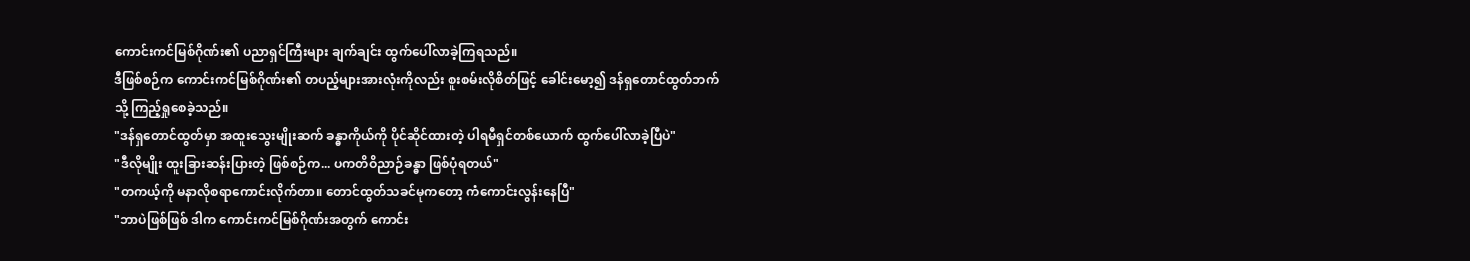ကောင်းကင်မြစ်ဂိုဏ်း၏ ပညာရှင်ကြီးများ ချက်ချင်း ထွက်ပေါ်လာခဲ့ကြရသည်။
ဒီဖြစ်စဉ်က ကောင်းကင်မြစ်ဂိုဏ်း၏ တပည့်များအားလုံးကိုလည်း စူးစမ်းလိုစိတ်ဖြင့် ခေါင်းမော့၍ ဒန်ရှတောင်ထွတ်ဘက်သို့ ကြည့်ရှုစေခဲ့သည်။
"ဒန်ရှတောင်ထွတ်မှာ အထူးသွေးမျိုးဆက် ခန္ဓာကိုယ်ကို ပိုင်ဆိုင်ထားတဲ့ ပါရမီရှင်တစ်ယောက် ထွက်ပေါ်လာခဲ့ပြီပဲ"
"ဒီလိုမျိုး ထူးခြားဆန်းပြားတဲ့ ဖြစ်စဉ်က... ပကတိဝိညာဉ်ခန္ဓာ ဖြစ်ပုံရတယ်"
"တကယ့်ကို မနာလိုစရာကောင်းလိုက်တာ။ တောင်ထွတ်သခင်မုကတော့ ကံကောင်းလွန်းနေပြီ"
"ဘာပဲဖြစ်ဖြစ် ဒါက ကောင်းကင်မြစ်ဂိုဏ်းအတွက် ကောင်း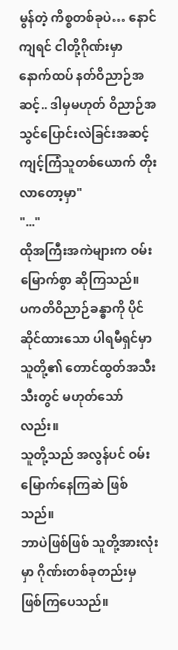မွန်တဲ့ ကိစ္စတစ်ခုပဲ… နောင်ကျရင် ငါတို့ဂိုဏ်းမှာ နောက်ထပ် နတ်ဝိညာဉ်အဆင့်.. ဒါမှမဟုတ် ဝိညာဉ်အသွင်ပြောင်းလဲခြင်းအဆင့် ကျင့်ကြံသူတစ်ယောက် တိုးလာတော့မှာ"
"..."
ထိုအကြီးအကဲများက ဝမ်းမြောက်စွာ ဆိုကြသည်။
ပကတိဝိညာဉ်ခန္ဓာကို ပိုင်ဆိုင်ထားသော ပါရမီရှင်မှာ သူတို့၏ တောင်ထွတ်အသီးသီးတွင် မဟုတ်သော်လည်း။
သူတို့သည် အလွန်ပင် ဝမ်းမြောက်နေကြဆဲ ဖြစ်သည်။
ဘာပဲဖြစ်ဖြစ် သူတို့အားလုံးမှာ ဂိုဏ်းတစ်ခုတည်းမှ ဖြစ်ကြပေသည်။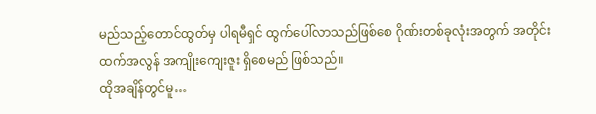မည်သည့်တောင်ထွတ်မှ ပါရမီရှင် ထွက်ပေါ်လာသည်ဖြစ်စေ ဂိုဏ်းတစ်ခုလုံးအတွက် အတိုင်းထက်အလွန် အကျိုးကျေးဇူး ရှိစေမည် ဖြစ်သည်။
ထိုအချိန်တွင်မူ…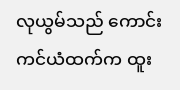လုယွမ်သည် ကောင်းကင်ယံထက်က ထူး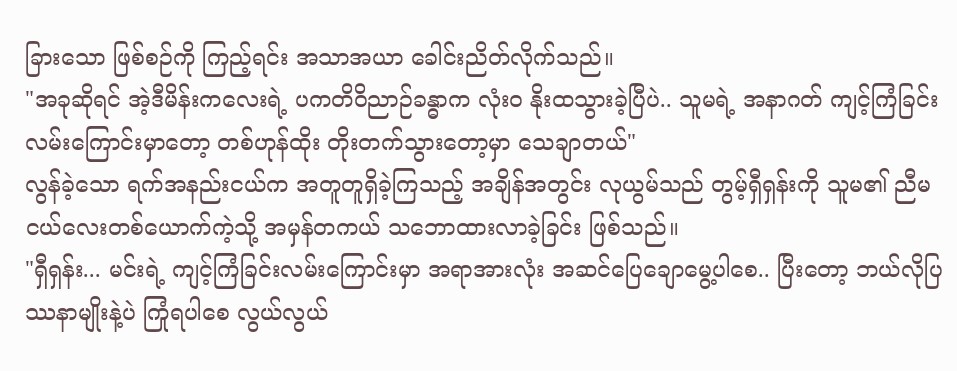ခြားသော ဖြစ်စဉ်ကို ကြည့်ရင်း အသာအယာ ခေါင်းညိတ်လိုက်သည်။
"အခုဆိုရင် အဲ့ဒီမိန်းကလေးရဲ့ ပကတိဝိညာဉ်ခန္ဓာက လုံးဝ နိုးထသွားခဲ့ပြီပဲ.. သူမရဲ့ အနာဂတ် ကျင့်ကြံခြင်းလမ်းကြောင်းမှာတော့ တစ်ဟုန်ထိုး တိုးတက်သွားတော့မှာ သေချာတယ်"
လွန်ခဲ့သော ရက်အနည်းငယ်က အတူတူရှိခဲ့ကြသည့် အချိန်အတွင်း လုယွမ်သည် တွမ့်ရှီရှန်းကို သူမ၏ ညီမငယ်လေးတစ်ယောက်ကဲ့သို့ အမှန်တကယ် သဘောထားလာခဲ့ခြင်း ဖြစ်သည်။
"ရှီရှန်း... မင်းရဲ့ ကျင့်ကြံခြင်းလမ်းကြောင်းမှာ အရာအားလုံး အဆင်ပြေချောမွေ့ပါစေ.. ပြီးတော့ ဘယ်လိုပြဿနာမျိုးနဲ့ပဲ ကြုံရပါစေ လွယ်လွယ်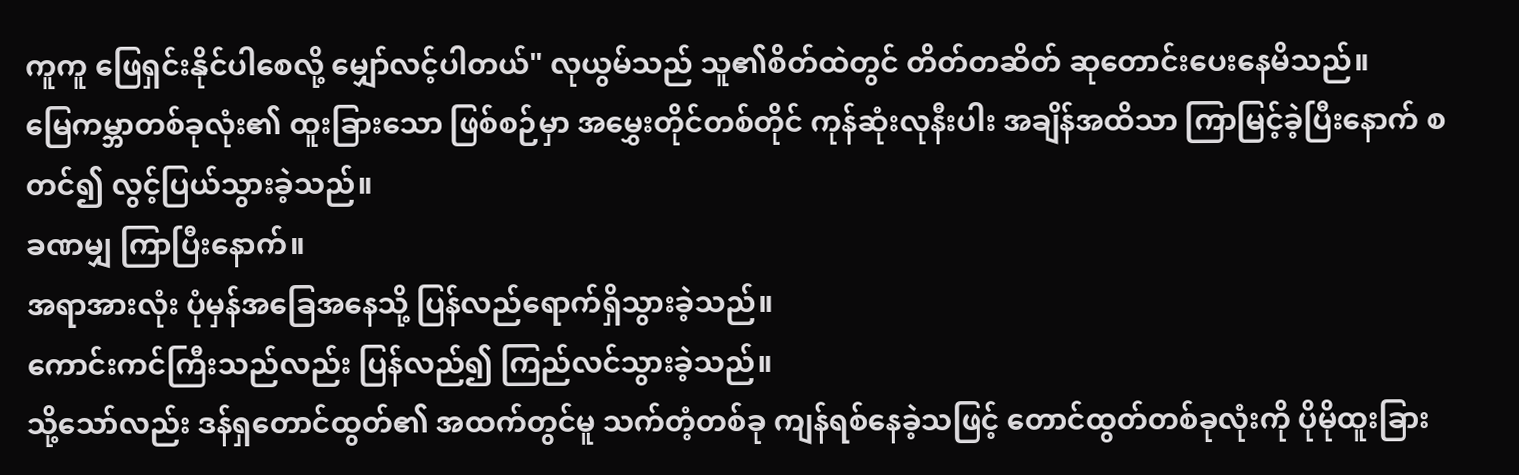ကူကူ ဖြေရှင်းနိုင်ပါစေလို့ မျှော်လင့်ပါတယ်" လုယွမ်သည် သူ၏စိတ်ထဲတွင် တိတ်တဆိတ် ဆုတောင်းပေးနေမိသည်။
မြေကမ္ဘာတစ်ခုလုံး၏ ထူးခြားသော ဖြစ်စဉ်မှာ အမွှေးတိုင်တစ်တိုင် ကုန်ဆုံးလုနီးပါး အချိန်အထိသာ ကြာမြင့်ခဲ့ပြီးနောက် စတင်၍ လွင့်ပြယ်သွားခဲ့သည်။
ခဏမျှ ကြာပြီးနောက်။
အရာအားလုံး ပုံမှန်အခြေအနေသို့ ပြန်လည်ရောက်ရှိသွားခဲ့သည်။
ကောင်းကင်ကြီးသည်လည်း ပြန်လည်၍ ကြည်လင်သွားခဲ့သည်။
သို့သော်လည်း ဒန်ရှတောင်ထွတ်၏ အထက်တွင်မူ သက်တံ့တစ်ခု ကျန်ရစ်နေခဲ့သဖြင့် တောင်ထွတ်တစ်ခုလုံးကို ပိုမိုထူးခြား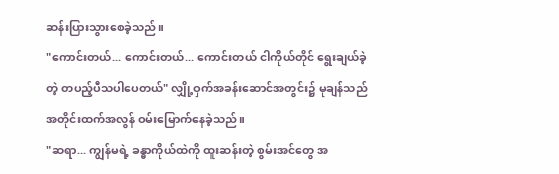ဆန်းပြားသွားစေခဲ့သည်။
"ကောင်းတယ်... ကောင်းတယ်... ကောင်းတယ် ငါကိုယ်တိုင် ရွေးချယ်ခဲ့တဲ့ တပည့်ပီသပါပေတယ်" လျှို့ဝှက်အခန်းဆောင်အတွင်း၌ မုချန်သည် အတိုင်းထက်အလွန် ဝမ်းမြောက်နေခဲ့သည်။
"ဆရာ... ကျွန်မရဲ့ ခန္ဓာကိုယ်ထဲကို ထူးဆန်းတဲ့ စွမ်းအင်တွေ အ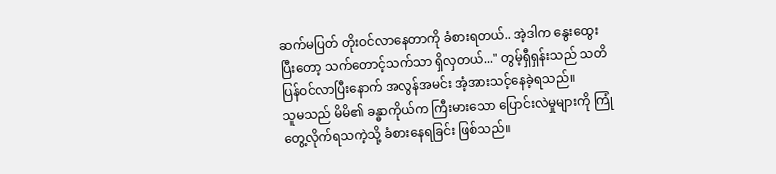ဆက်မပြတ် တိုးဝင်လာနေတာကို ခံစားရတယ်.. အဲ့ဒါက နွေးထွေးပြီးတော့ သက်တောင့်သက်သာ ရှိလှတယ်..." တွမ့်ရှီရှန်းသည် သတိပြန်ဝင်လာပြီးနောက် အလွန်အမင်း အံ့အားသင့်နေခဲ့ရသည်။
သူမသည် မိမိ၏ ခန္ဓာကိုယ်က ကြီးမားသော ပြောင်းလဲမှုများကို ကြုံတွေ့လိုက်ရသကဲ့သို့ ခံစားနေရခြင်း ဖြစ်သည်။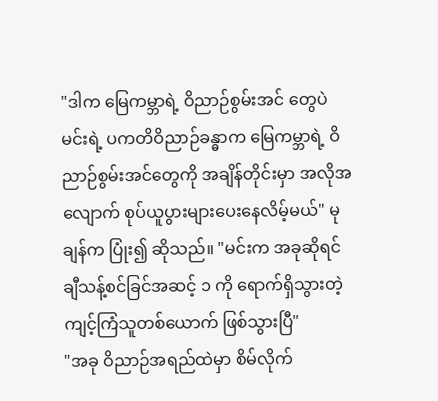"ဒါက မြေကမ္ဘာရဲ့ ဝိညာဉ်စွမ်းအင် တွေပဲ မင်းရဲ့ ပကတိဝိညာဉ်ခန္ဓာက မြေကမ္ဘာရဲ့ ဝိညာဉ်စွမ်းအင်တွေကို အချိန်တိုင်းမှာ အလိုအလျောက် စုပ်ယူပွားများပေးနေလိမ့်မယ်" မုချန်က ပြုံး၍ ဆိုသည်။ "မင်းက အခုဆိုရင် ချီသန့်စင်ခြင်အဆင့် ၁ ကို ရောက်ရှိသွားတဲ့ ကျင့်ကြံသူတစ်ယောက် ဖြစ်သွားပြီ"
"အခု ဝိညာဉ်အရည်ထဲမှာ စိမ်လိုက်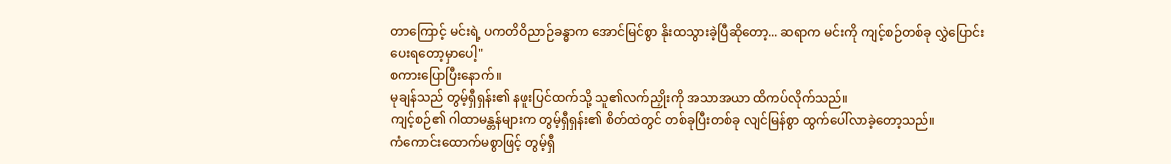တာကြောင့် မင်းရဲ့ ပကတိဝိညာဉ်ခန္ဓာက အောင်မြင်စွာ နိုးထသွားခဲ့ပြီဆိုတော့... ဆရာက မင်းကို ကျင့်စဉ်တစ်ခု လွှဲပြောင်းပေးရတော့မှာပေါ့"
စကားပြောပြီးနောက်။
မုချန်သည် တွမ့်ရှီရှန်း၏ နဖူးပြင်ထက်သို့ သူ၏လက်ညှိုးကို အသာအယာ ထိကပ်လိုက်သည်။
ကျင့်စဉ်၏ ဂါထာမန္တန်များက တွမ့်ရှီရှန်း၏ စိတ်ထဲတွင် တစ်ခုပြီးတစ်ခု လျင်မြန်စွာ ထွက်ပေါ်လာခဲ့တော့သည်။
ကံကောင်းထောက်မစွာဖြင့် တွမ့်ရှီ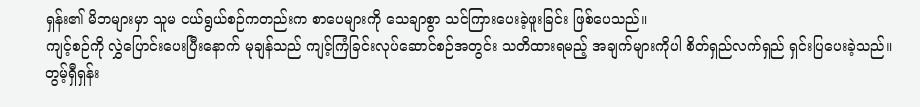ရှန်း၏ မိဘများမှာ သူမ ငယ်ရွယ်စဉ်ကတည်းက စာပေများကို သေချာစွာ သင်ကြားပေးခဲ့ဖူးခြင်း ဖြစ်ပေသည်။
ကျင့်စဉ်ကို လွှဲပြောင်းပေးပြီးနောက် မုချန်သည် ကျင့်ကြံခြင်းလုပ်ဆောင်စဉ်အတွင်း သတိထားရမည့် အချက်များကိုပါ စိတ်ရှည်လက်ရှည် ရှင်းပြပေးခဲ့သည်။
တွမ့်ရှီရှန်း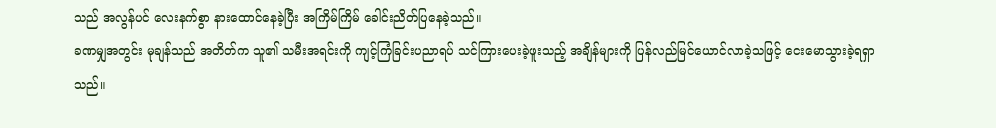သည် အလွန်ပင် လေးနက်စွာ နားထောင်နေခဲ့ပြီး အကြိမ်ကြိမ် ခေါင်းညိတ်ပြနေခဲ့သည်။
ခဏမျှအတွင်း မုချန်သည် အတိတ်က သူ၏ သမီးအရင်းကို ကျင့်ကြံခြင်းပညာရပ် သင်ကြားပေးခဲ့ဖူးသည့် အချိန်များကို ပြန်လည်မြင်ယောင်လာခဲ့သဖြင့် ငေးမောသွားခဲ့ရရှာသည်။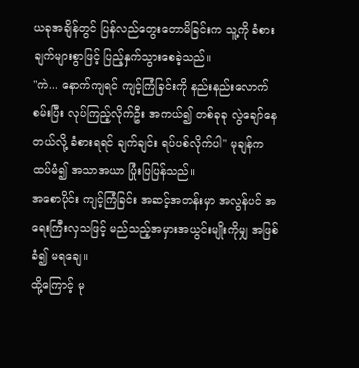ယခုအချိန်တွင် ပြန်လည်တွေးတောမိခြင်းက သူ့ကို ခံစားချက်များစွာဖြင့် ပြည့်နှက်သွားစေခဲ့သည်။
"ကဲ... နောက်ကျရင် ကျင့်ကြံခြင်းကို နည်းနည်းလောက် စမ်းပြီး လုပ်ကြည့်လိုက်ဦး အကယ်၍ တစ်ခုခု လွဲချော်နေတယ်လို့ ခံစားရရင် ချက်ချင်း ရပ်ပစ်လိုက်ပါ" မုချန်က ထပ်မံ၍ အသာအယာ ပြုံးပြပြန်သည်။
အစောပိုင်း ကျင့်ကြံခြင်း အဆင့်အတန်းမှာ အလွန်ပင် အရေးကြီးလှသဖြင့် မည်သည့်အမှားအယွင်းမျိုးကိုမျှ အဖြစ်ခံ၍ မရချေ။
ထို့ကြောင့် မု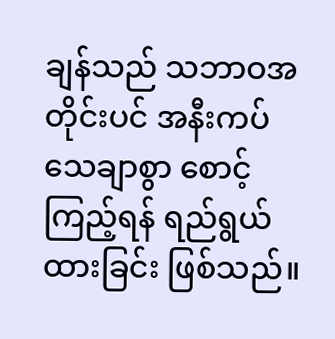ချန်သည် သဘာဝအတိုင်းပင် အနီးကပ် သေချာစွာ စောင့်ကြည့်ရန် ရည်ရွယ်ထားခြင်း ဖြစ်သည်။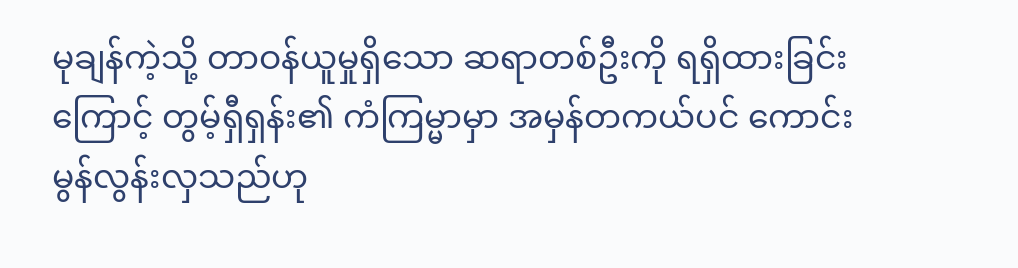မုချန်ကဲ့သို့ တာဝန်ယူမှုရှိသော ဆရာတစ်ဦးကို ရရှိထားခြင်းကြောင့် တွမ့်ရှီရှန်း၏ ကံကြမ္မာမှာ အမှန်တကယ်ပင် ကောင်းမွန်လွန်းလှသည်ဟု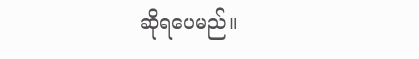ဆိုရပေမည်။